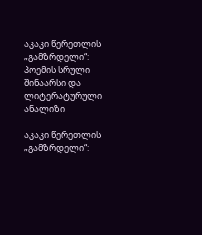აკაკი წერეთლის „გამზრდელი“: პოემის სრული შინაარსი და ლიტერატურული ანალიზი

აკაკი წერეთლის „გამზრდელი“: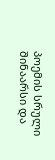პოემის სრული შინაარსი და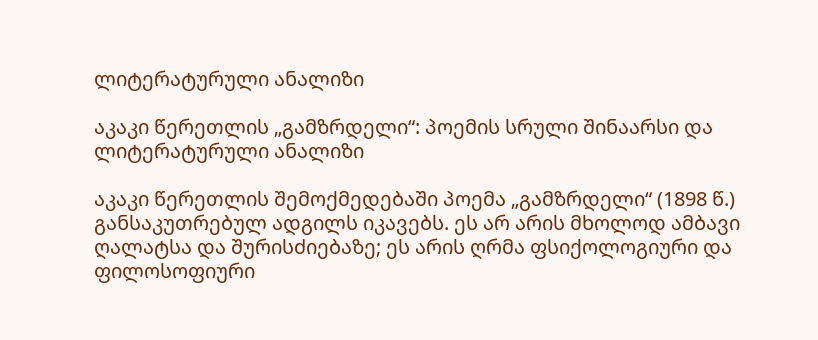ლიტერატურული ანალიზი

აკაკი წერეთლის „გამზრდელი“: პოემის სრული შინაარსი და ლიტერატურული ანალიზი

აკაკი წერეთლის შემოქმედებაში პოემა „გამზრდელი“ (1898 წ.) განსაკუთრებულ ადგილს იკავებს. ეს არ არის მხოლოდ ამბავი ღალატსა და შურისძიებაზე; ეს არის ღრმა ფსიქოლოგიური და ფილოსოფიური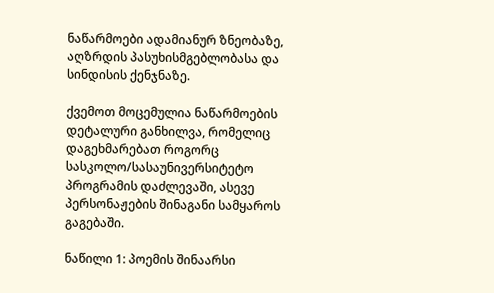ნაწარმოები ადამიანურ ზნეობაზე, აღზრდის პასუხისმგებლობასა და სინდისის ქენჯნაზე.

ქვემოთ მოცემულია ნაწარმოების დეტალური განხილვა, რომელიც დაგეხმარებათ როგორც სასკოლო/სასაუნივერსიტეტო პროგრამის დაძლევაში, ასევე პერსონაჟების შინაგანი სამყაროს გაგებაში.

ნაწილი 1: პოემის შინაარსი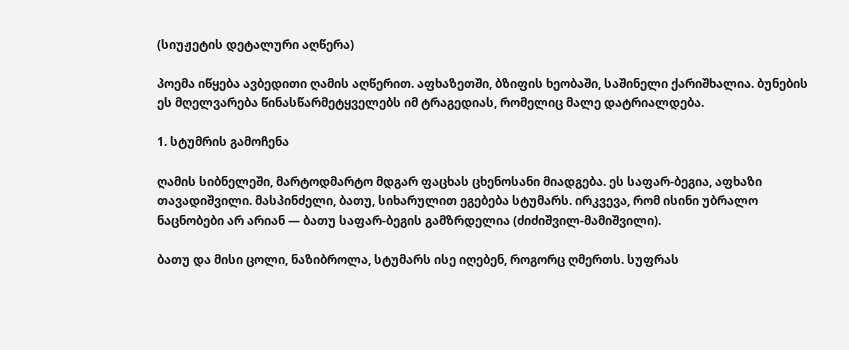(სიუჟეტის დეტალური აღწერა)

პოემა იწყება ავბედითი ღამის აღწერით. აფხაზეთში, ბზიფის ხეობაში, საშინელი ქარიშხალია. ბუნების ეს მღელვარება წინასწარმეტყველებს იმ ტრაგედიას, რომელიც მალე დატრიალდება.

1. სტუმრის გამოჩენა

ღამის სიბნელეში, მარტოდმარტო მდგარ ფაცხას ცხენოსანი მიადგება. ეს საფარ-ბეგია, აფხაზი თავადიშვილი. მასპინძელი, ბათუ, სიხარულით ეგებება სტუმარს. ირკვევა, რომ ისინი უბრალო ნაცნობები არ არიან — ბათუ საფარ-ბეგის გამზრდელია (ძიძიშვილ-მამიშვილი).

ბათუ და მისი ცოლი, ნაზიბროლა, სტუმარს ისე იღებენ, როგორც ღმერთს. სუფრას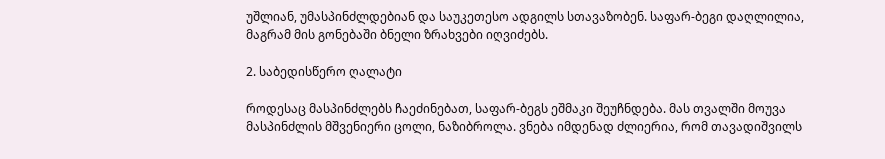უშლიან, უმასპინძლდებიან და საუკეთესო ადგილს სთავაზობენ. საფარ-ბეგი დაღლილია, მაგრამ მის გონებაში ბნელი ზრახვები იღვიძებს.

2. საბედისწერო ღალატი

როდესაც მასპინძლებს ჩაეძინებათ, საფარ-ბეგს ეშმაკი შეუჩნდება. მას თვალში მოუვა მასპინძლის მშვენიერი ცოლი, ნაზიბროლა. ვნება იმდენად ძლიერია, რომ თავადიშვილს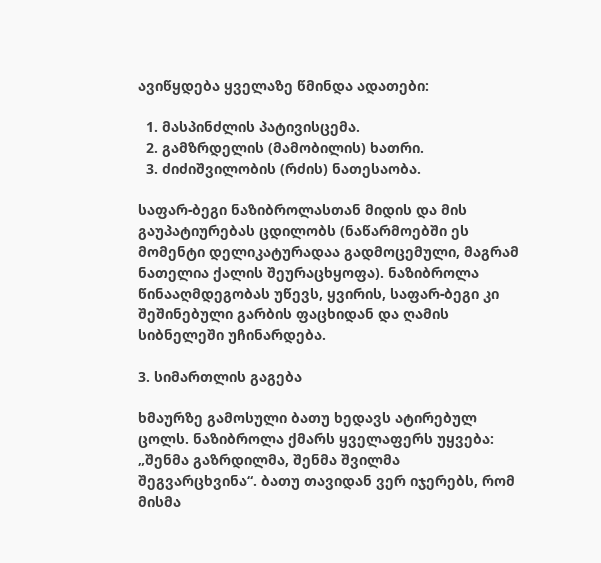ავიწყდება ყველაზე წმინდა ადათები:

  1. მასპინძლის პატივისცემა.
  2. გამზრდელის (მამობილის) ხათრი.
  3. ძიძიშვილობის (რძის) ნათესაობა.

საფარ-ბეგი ნაზიბროლასთან მიდის და მის გაუპატიურებას ცდილობს (ნაწარმოებში ეს მომენტი დელიკატურადაა გადმოცემული, მაგრამ ნათელია ქალის შეურაცხყოფა). ნაზიბროლა წინააღმდეგობას უწევს, ყვირის, საფარ-ბეგი კი შეშინებული გარბის ფაცხიდან და ღამის სიბნელეში უჩინარდება.

3. სიმართლის გაგება

ხმაურზე გამოსული ბათუ ხედავს ატირებულ ცოლს. ნაზიბროლა ქმარს ყველაფერს უყვება: „შენმა გაზრდილმა, შენმა შვილმა შეგვარცხვინა“. ბათუ თავიდან ვერ იჯერებს, რომ მისმა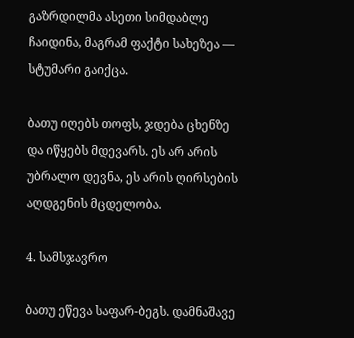გაზრდილმა ასეთი სიმდაბლე ჩაიდინა, მაგრამ ფაქტი სახეზეა — სტუმარი გაიქცა.

ბათუ იღებს თოფს, ჯდება ცხენზე და იწყებს მდევარს. ეს არ არის უბრალო დევნა, ეს არის ღირსების აღდგენის მცდელობა.

4. სამსჯავრო

ბათუ ეწევა საფარ-ბეგს. დამნაშავე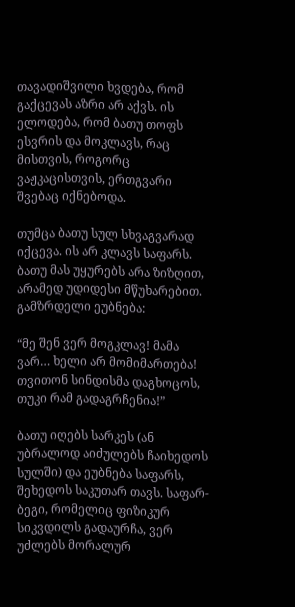თავადიშვილი ხვდება, რომ გაქცევას აზრი არ აქვს. ის ელოდება, რომ ბათუ თოფს ესვრის და მოკლავს, რაც მისთვის, როგორც ვაჟკაცისთვის, ერთგვარი შვებაც იქნებოდა.

თუმცა ბათუ სულ სხვაგვარად იქცევა. ის არ კლავს საფარს. ბათუ მას უყურებს არა ზიზღით, არამედ უდიდესი მწუხარებით. გამზრდელი ეუბნება:

“მე შენ ვერ მოგკლავ! მამა ვარ… ხელი არ მომიმართება! თვითონ სინდისმა დაგხოცოს, თუკი რამ გადაგრჩენია!”

ბათუ იღებს სარკეს (ან უბრალოდ აიძულებს ჩაიხედოს სულში) და ეუბნება საფარს, შეხედოს საკუთარ თავს. საფარ-ბეგი, რომელიც ფიზიკურ სიკვდილს გადაურჩა, ვერ უძლებს მორალურ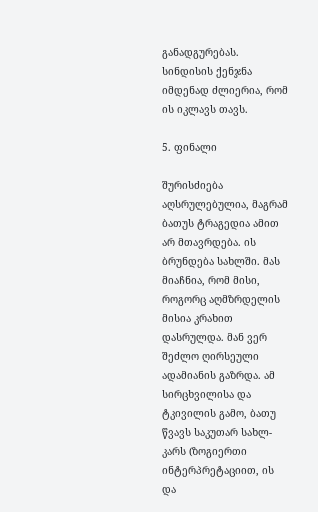განადგურებას. სინდისის ქენჯნა იმდენად ძლიერია, რომ ის იკლავს თავს.

5. ფინალი

შურისძიება აღსრულებულია, მაგრამ ბათუს ტრაგედია ამით არ მთავრდება. ის ბრუნდება სახლში. მას მიაჩნია, რომ მისი, როგორც აღმზრდელის მისია კრახით დასრულდა. მან ვერ შეძლო ღირსეული ადამიანის გაზრდა. ამ სირცხვილისა და ტკივილის გამო, ბათუ წვავს საკუთარ სახლ-კარს (ზოგიერთი ინტერპრეტაციით, ის და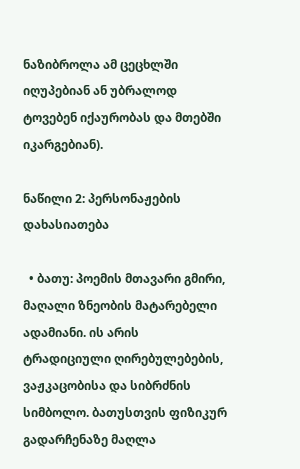ნაზიბროლა ამ ცეცხლში იღუპებიან ან უბრალოდ ტოვებენ იქაურობას და მთებში იკარგებიან).

ნაწილი 2: პერსონაჟების დახასიათება

  • ბათუ: პოემის მთავარი გმირი, მაღალი ზნეობის მატარებელი ადამიანი. ის არის ტრადიციული ღირებულებების, ვაჟკაცობისა და სიბრძნის სიმბოლო. ბათუსთვის ფიზიკურ გადარჩენაზე მაღლა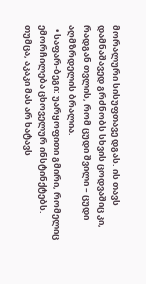მორალური სისუფთავე დგას. ის თავს დამნაშავედ გრძნობს სხვის ცოდვაშიც კი, რადგან თვლის, რომ ცუდი შვილი – ცუდი აღმზრდელის ბრალია.
  • საფარ-ბეგი: უარყოფითი გმირი, რომელიც ემორჩილება ცხოველურ ინსტინქტებს. თუმცა, აკაკი მას არ ხატავს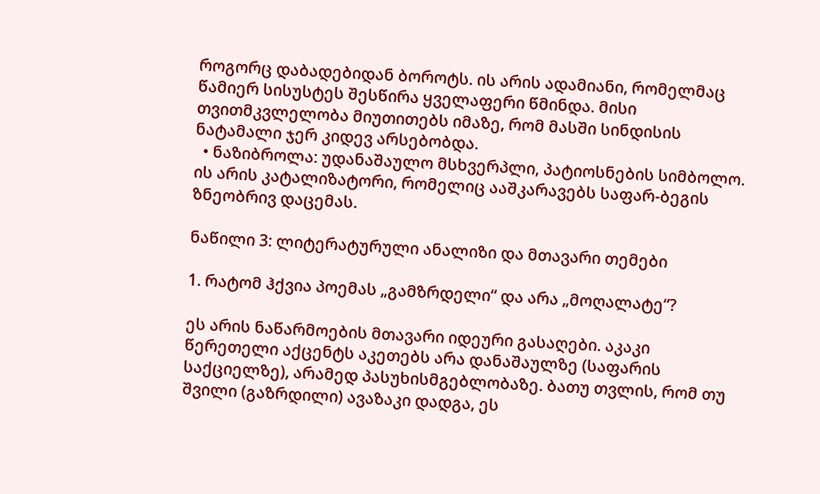როგორც დაბადებიდან ბოროტს. ის არის ადამიანი, რომელმაც წამიერ სისუსტეს შესწირა ყველაფერი წმინდა. მისი თვითმკვლელობა მიუთითებს იმაზე, რომ მასში სინდისის ნატამალი ჯერ კიდევ არსებობდა.
  • ნაზიბროლა: უდანაშაულო მსხვერპლი, პატიოსნების სიმბოლო. ის არის კატალიზატორი, რომელიც ააშკარავებს საფარ-ბეგის ზნეობრივ დაცემას.

ნაწილი 3: ლიტერატურული ანალიზი და მთავარი თემები

1. რატომ ჰქვია პოემას „გამზრდელი“ და არა „მოღალატე“?

ეს არის ნაწარმოების მთავარი იდეური გასაღები. აკაკი წერეთელი აქცენტს აკეთებს არა დანაშაულზე (საფარის საქციელზე), არამედ პასუხისმგებლობაზე. ბათუ თვლის, რომ თუ შვილი (გაზრდილი) ავაზაკი დადგა, ეს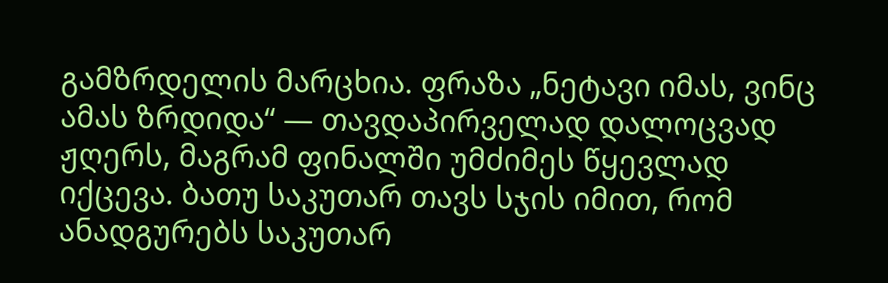გამზრდელის მარცხია. ფრაზა „ნეტავი იმას, ვინც ამას ზრდიდა“ — თავდაპირველად დალოცვად ჟღერს, მაგრამ ფინალში უმძიმეს წყევლად იქცევა. ბათუ საკუთარ თავს სჯის იმით, რომ ანადგურებს საკუთარ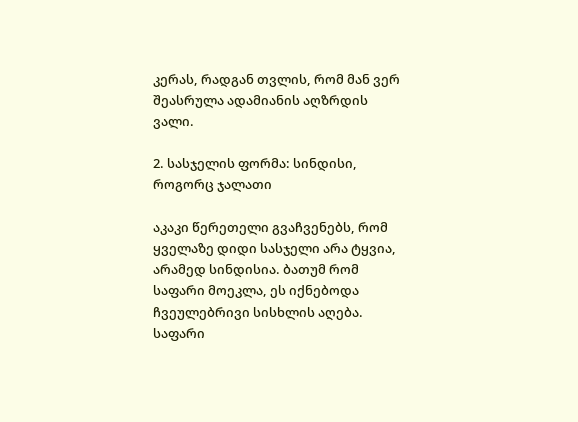კერას, რადგან თვლის, რომ მან ვერ შეასრულა ადამიანის აღზრდის ვალი.

2. სასჯელის ფორმა: სინდისი, როგორც ჯალათი

აკაკი წერეთელი გვაჩვენებს, რომ ყველაზე დიდი სასჯელი არა ტყვია, არამედ სინდისია. ბათუმ რომ საფარი მოეკლა, ეს იქნებოდა ჩვეულებრივი სისხლის აღება. საფარი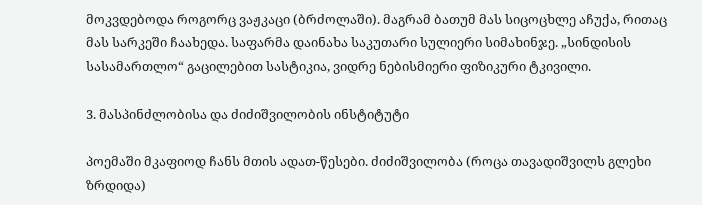მოკვდებოდა როგორც ვაჟკაცი (ბრძოლაში). მაგრამ ბათუმ მას სიცოცხლე აჩუქა, რითაც მას სარკეში ჩაახედა. საფარმა დაინახა საკუთარი სულიერი სიმახინჯე. „სინდისის სასამართლო“ გაცილებით სასტიკია, ვიდრე ნებისმიერი ფიზიკური ტკივილი.

3. მასპინძლობისა და ძიძიშვილობის ინსტიტუტი

პოემაში მკაფიოდ ჩანს მთის ადათ-წესები. ძიძიშვილობა (როცა თავადიშვილს გლეხი ზრდიდა)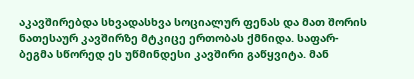აკავშირებდა სხვადასხვა სოციალურ ფენას და მათ შორის ნათესაურ კავშირზე მტკიცე ერთობას ქმნიდა. საფარ-ბეგმა სწორედ ეს უწმინდესი კავშირი გაწყვიტა. მან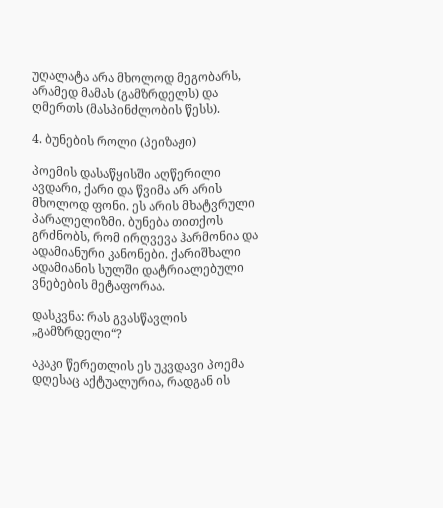უღალატა არა მხოლოდ მეგობარს, არამედ მამას (გამზრდელს) და ღმერთს (მასპინძლობის წესს).

4. ბუნების როლი (პეიზაჟი)

პოემის დასაწყისში აღწერილი ავდარი, ქარი და წვიმა არ არის მხოლოდ ფონი. ეს არის მხატვრული პარალელიზმი. ბუნება თითქოს გრძნობს, რომ ირღვევა ჰარმონია და ადამიანური კანონები. ქარიშხალი ადამიანის სულში დატრიალებული ვნებების მეტაფორაა.

დასკვნა: რას გვასწავლის „გამზრდელი“?

აკაკი წერეთლის ეს უკვდავი პოემა დღესაც აქტუალურია, რადგან ის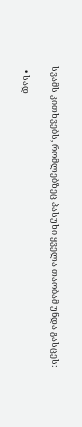სვამს კითხვებს, რომლებზეც პასუხი ყველა თაობამ უნდა გასცეს:

  • სად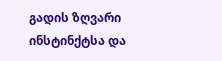გადის ზღვარი ინსტინქტსა და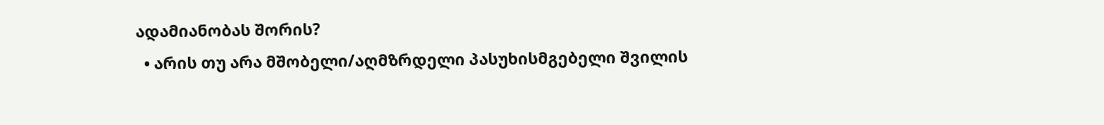ადამიანობას შორის?
  • არის თუ არა მშობელი/აღმზრდელი პასუხისმგებელი შვილის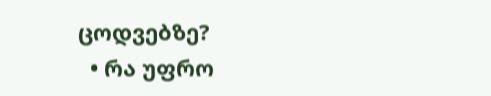ცოდვებზე?
  • რა უფრო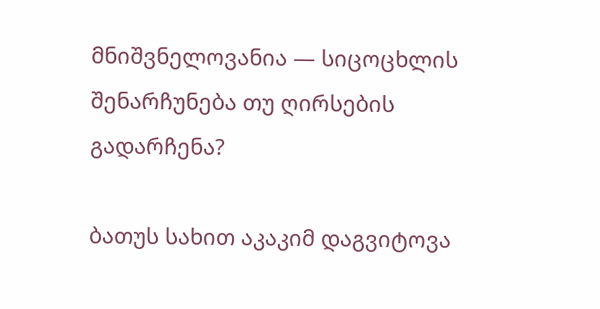მნიშვნელოვანია — სიცოცხლის შენარჩუნება თუ ღირსების გადარჩენა?

ბათუს სახით აკაკიმ დაგვიტოვა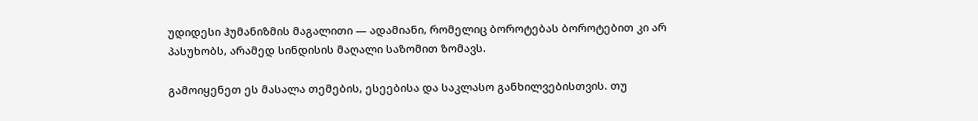უდიდესი ჰუმანიზმის მაგალითი — ადამიანი, რომელიც ბოროტებას ბოროტებით კი არ პასუხობს, არამედ სინდისის მაღალი საზომით ზომავს.

გამოიყენეთ ეს მასალა თემების, ესეებისა და საკლასო განხილვებისთვის. თუ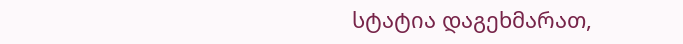სტატია დაგეხმარათ,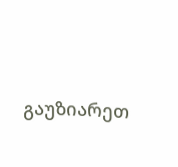გაუზიარეთ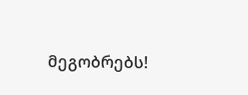მეგობრებს!